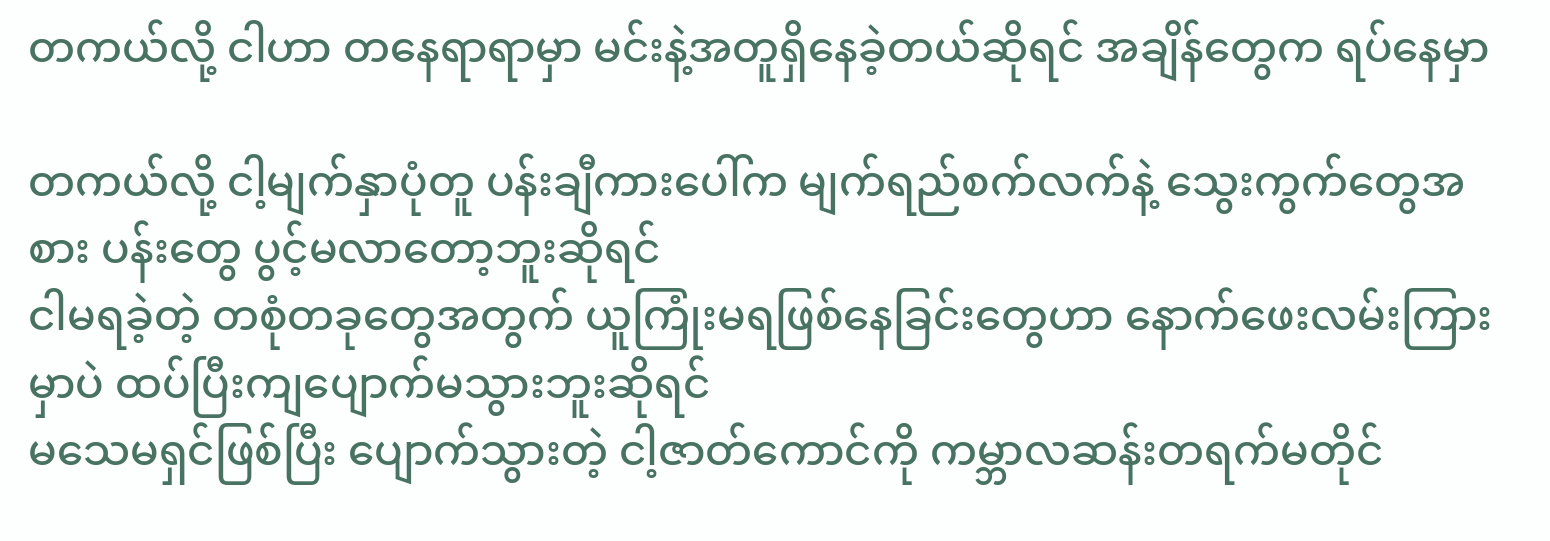တကယ်လို့ ငါဟာ တနေရာရာမှာ မင်းနဲ့အတူရှိနေခဲ့တယ်ဆိုရင် အချိန်တွေက ရပ်နေမှာ

တကယ်လို့ ငါ့မျက်နှာပုံတူ ပန်းချီကားပေါ်က မျက်ရည်စက်လက်နဲ့ သွေးကွက်တွေအစား ပန်းတွေ ပွင့်မလာတော့ဘူးဆိုရင်
ငါမရခဲ့တဲ့ တစုံတခုတွေအတွက် ယူကြုံးမရဖြစ်နေခြင်းတွေဟာ နောက်ဖေးလမ်းကြားမှာပဲ ထပ်ပြီးကျပျောက်မသွားဘူးဆိုရင်
မသေမရှင်ဖြစ်ပြီး ပျောက်သွားတဲ့ ငါ့ဇာတ်ကောင်ကို ကမ္ဘာလဆန်းတရက်မတိုင်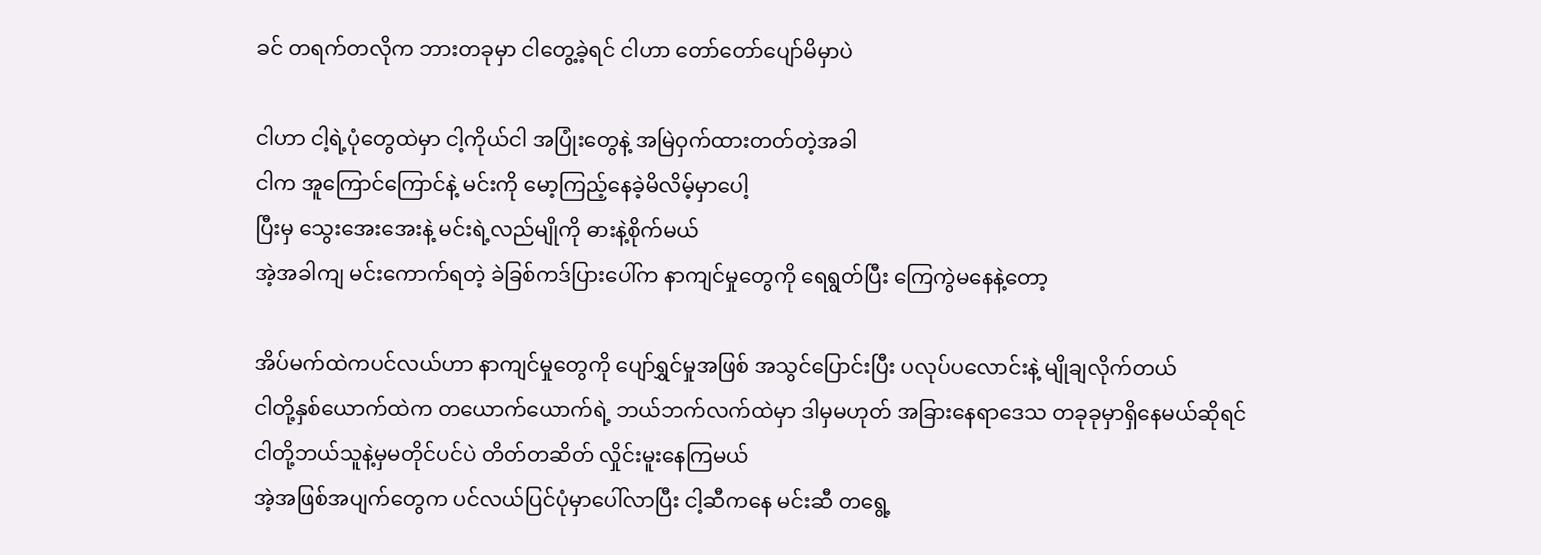ခင် တရက်တလိုက ဘားတခုမှာ ငါတွေ့ခဲ့ရင် ငါဟာ တော်တော်ပျော်မိမှာပဲ

ငါဟာ ငါ့ရဲ့ပုံတွေထဲမှာ ငါ့ကိုယ်ငါ အပြုံးတွေနဲ့ အမြဲဝှက်ထားတတ်တဲ့အခါ
ငါက အူကြောင်ကြောင်နဲ့ မင်းကို မော့ကြည့်နေခဲ့မိလိမ့်မှာပေါ့
ပြီးမှ သွေးအေးအေးနဲ့ မင်းရဲ့လည်မျိုကို ဓားနဲ့စိုက်မယ်
အဲ့အခါကျ မင်းကောက်ရတဲ့ ခဲခြစ်ကဒ်ပြားပေါ်က နာကျင်မှုတွေကို ရေရွတ်ပြီး ကြေကွဲမနေနဲ့တော့

အိပ်မက်ထဲကပင်လယ်ဟာ နာကျင်မှုတွေကို ပျော်ရွှင်မှုအဖြစ် အသွင်ပြောင်းပြီး ပလုပ်ပလောင်းနဲ့ မျိုချလိုက်တယ်
ငါတို့နှစ်ယောက်ထဲက တယောက်ယောက်ရဲ့ ဘယ်ဘက်လက်ထဲမှာ ဒါမှမဟုတ် အခြားနေရာဒေသ တခုခုမှာရှိနေမယ်ဆိုရင်
ငါတို့ဘယ်သူနဲ့မှမတိုင်ပင်ပဲ တိတ်တဆိတ် လှိုင်းမူးနေကြမယ်
အဲ့အဖြစ်အပျက်တွေက ပင်လယ်ပြင်ပုံမှာပေါ်လာပြီး ငါ့ဆီကနေ မင်းဆီ တရွေ့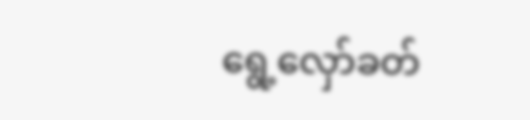ရွေ့လှော်ခတ်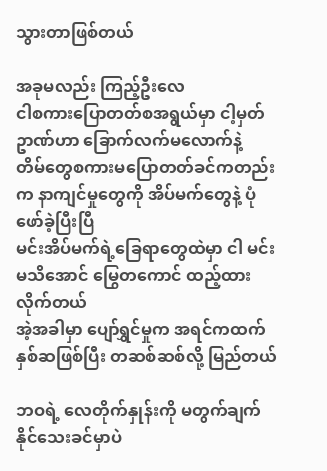သွားတာဖြစ်တယ်

အခုမလည်း ကြည့်ဦးလေ
ငါစကားပြောတတ်စအရွယ်မှာ ငါ့မှတ်ဥာဏ်ဟာ ခြောက်လက်မလောက်နဲ့
တိမ်တွေစကားမပြောတတ်ခင်ကတည်းက နာကျင်မှုတွေကို အိပ်မက်တွေနဲ့ ပုံဖော်ခဲ့ပြီးပြီ
မင်းအိပ်မက်ရဲ့ခြေရာတွေထဲမှာ ငါ မင်းမသိအောင် မြွေတကောင် ထည့်ထားလိုက်တယ်
အဲ့အခါမှာ ပျော်ရွှင်မှုက အရင်ကထက် နှစ်ဆဖြစ်ပြီး တဆစ်ဆစ်လို့ မြည်တယ်

ဘဝရဲ့ လေတိုက်နှုန်းကို မတွက်ချက်နိုင်သေးခင်မှာပဲ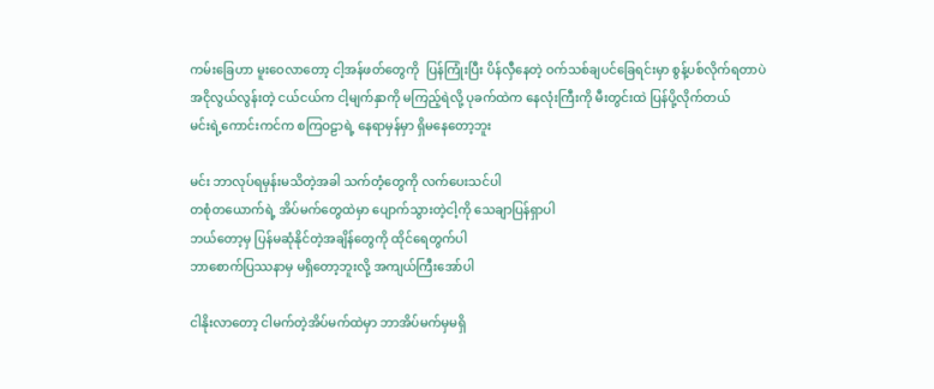ကမ်းခြေဟာ မူးဝေလာတော့ ငါ့အန်ဖတ်တွေကို  ပြန်ကြုံးပြီး ပိန်လှီနေတဲ့ ဝက်သစ်ချပင်ခြေရင်းမှာ စွန့်ပစ်လိုက်ရတာပဲ
အငိုလွယ်လွန်းတဲ့ ငယ်ငယ်က ငါ့မျက်နှာကို မကြည့်ရဲလို့ ပုခက်ထဲက နေလုံးကြီးကို မီးတွင်းထဲ ပြန်ပို့လိုက်တယ်
မင်းရဲ့ကောင်းကင်က စကြဝဠာရဲ့ နေရာမှန်မှာ ရှိမနေတော့ဘူး

မင်း ဘာလုပ်ရမှန်းမသိတဲ့အခါ သက်တံ့တွေကို လက်ပေးသင်ပါ
တစုံတယောက်ရဲ့ အိပ်မက်တွေထဲမှာ ပျောက်သွားတဲ့ငါ့ကို သေချာပြန်ရှာပါ
ဘယ်တော့မှ ပြန်မဆုံနိုင်တဲ့အချိန်တွေကို ထိုင်ရေတွက်ပါ
ဘာစောက်ပြဿနာမှ မရှိတော့ဘူးလို့ အကျယ်ကြီးအော်ပါ

ငါနိုးလာတော့ ငါမက်တဲ့အိပ်မက်ထဲမှာ ဘာအိပ်မက်မှမရှိ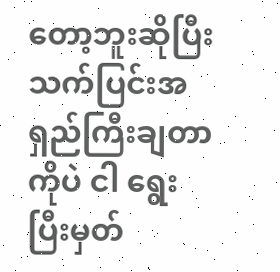တော့ဘူးဆိုပြီး သက်ပြင်းအရှည်ကြီးချတာကိုပဲ ငါ ရွေးပြီးမှတ်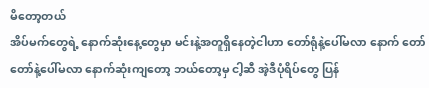မိတော့တယ်
အိပ်မက်တွေရဲ့ နောက်ဆုံးနေ့တွေမှာ မင်းနဲ့အတူရှိနေတဲ့ငါဟာ တော်ရုံနဲ့ပေါ်မလာ နောက် တော်တော်နဲ့ပေါ်မလာ နောက်ဆုံးကျတော့ ဘယ်တော့မှ ငါ့ဆီ အဲ့ဒီပုံရိပ်တွေ ပြန်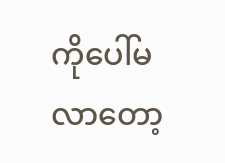ကိုပေါ်မလာတော့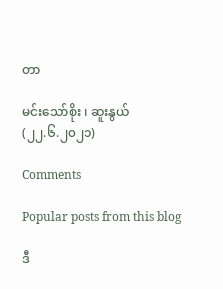တာ

မင်းသော်စိုး ၊ ဆူးနွယ်
(၂၂.၆.၂၀၂၁)

Comments

Popular posts from this blog

ဒီ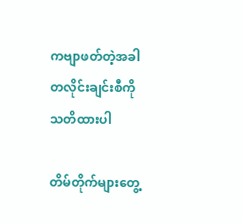ကဗျာဖတ်တဲ့အခါ တလိုင်းချင်းစီကို သတိထားပါ

တိမ်တိုက်များတွေ့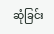ဆုံခြင်း